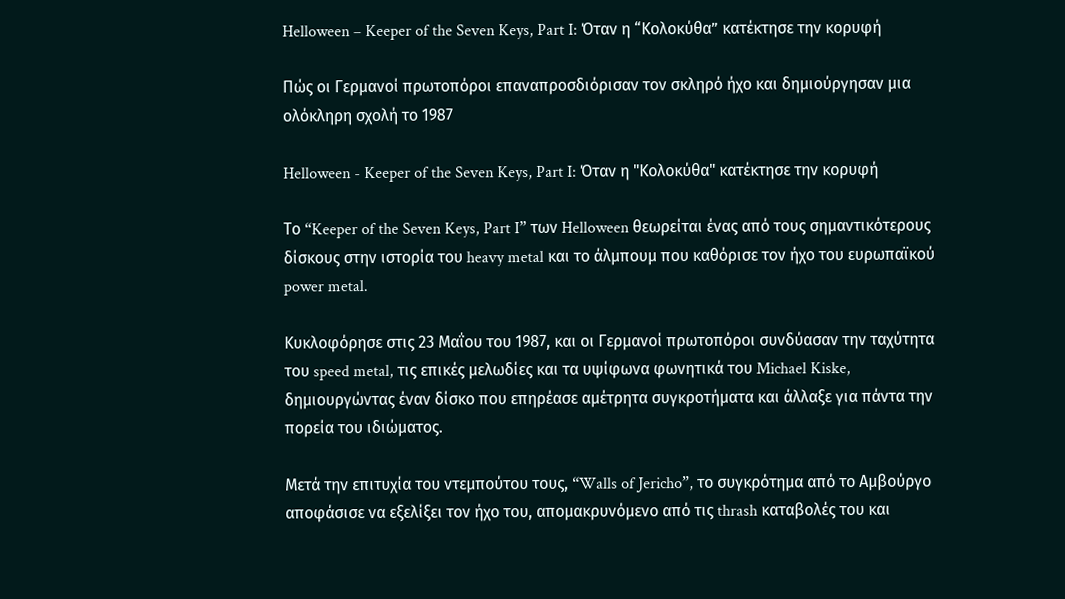Helloween – Keeper of the Seven Keys, Part I: Όταν η “Κολοκύθα” κατέκτησε την κορυφή

Πώς οι Γερμανοί πρωτοπόροι επαναπροσδιόρισαν τον σκληρό ήχο και δημιούργησαν μια ολόκληρη σχολή το 1987

Helloween - Keeper of the Seven Keys, Part I: Όταν η "Κολοκύθα" κατέκτησε την κορυφή

Το “Keeper of the Seven Keys, Part I” των Helloween θεωρείται ένας από τους σημαντικότερους δίσκους στην ιστορία του heavy metal και το άλμπουμ που καθόρισε τον ήχο του ευρωπαϊκού power metal.

Κυκλοφόρησε στις 23 Μαΐου του 1987, και οι Γερμανοί πρωτοπόροι συνδύασαν την ταχύτητα του speed metal, τις επικές μελωδίες και τα υψίφωνα φωνητικά του Michael Kiske, δημιουργώντας έναν δίσκο που επηρέασε αμέτρητα συγκροτήματα και άλλαξε για πάντα την πορεία του ιδιώματος.

Μετά την επιτυχία του ντεμπούτου τους, “Walls of Jericho”, το συγκρότημα από το Αμβούργο αποφάσισε να εξελίξει τον ήχο του, απομακρυνόμενο από τις thrash καταβολές του και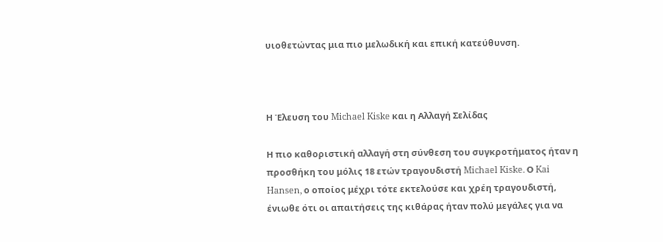υιοθετώντας μια πιο μελωδική και επική κατεύθυνση.



Η Έλευση του Michael Kiske και η Αλλαγή Σελίδας

Η πιο καθοριστική αλλαγή στη σύνθεση του συγκροτήματος ήταν η προσθήκη του μόλις 18 ετών τραγουδιστή Michael Kiske. Ο Kai Hansen, ο οποίος μέχρι τότε εκτελούσε και χρέη τραγουδιστή, ένιωθε ότι οι απαιτήσεις της κιθάρας ήταν πολύ μεγάλες για να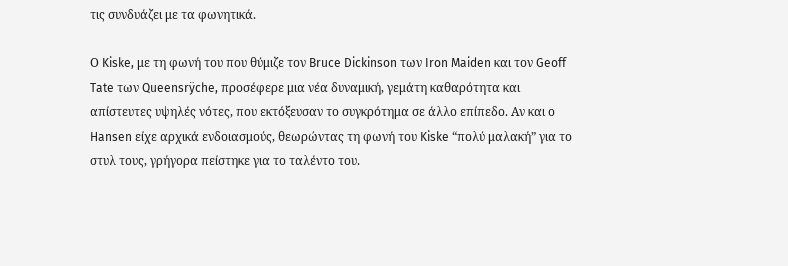τις συνδυάζει με τα φωνητικά.

Ο Kiske, με τη φωνή του που θύμιζε τον Bruce Dickinson των Iron Maiden και τον Geoff Tate των Queensrÿche, προσέφερε μια νέα δυναμική, γεμάτη καθαρότητα και απίστευτες υψηλές νότες, που εκτόξευσαν το συγκρότημα σε άλλο επίπεδο. Αν και ο Hansen είχε αρχικά ενδοιασμούς, θεωρώντας τη φωνή του Kiske “πολύ μαλακή” για το στυλ τους, γρήγορα πείστηκε για το ταλέντο του.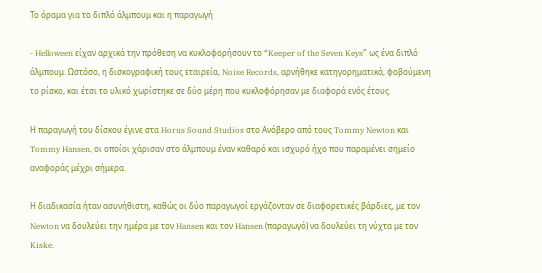Το όραμα για το διπλό άλμπουμ και η παραγωγή

- Helloween είχαν αρχικά την πρόθεση να κυκλοφορήσουν το “Keeper of the Seven Keys” ως ένα διπλό άλμπουμ. Ωστόσο, η δισκογραφική τους εταιρεία, Noise Records, αρνήθηκε κατηγορηματικά, φοβούμενη το ρίσκο, και έτσι το υλικό χωρίστηκε σε δύο μέρη που κυκλοφόρησαν με διαφορά ενός έτους.

Η παραγωγή του δίσκου έγινε στα Horus Sound Studios στο Ανόβερο από τους Tommy Newton και Tommy Hansen, οι οποίοι χάρισαν στο άλμπουμ έναν καθαρό και ισχυρό ήχο που παραμένει σημείο αναφοράς μέχρι σήμερα.

Η διαδικασία ήταν ασυνήθιστη, καθώς οι δύο παραγωγοί εργάζονταν σε διαφορετικές βάρδιες, με τον Newton να δουλεύει την ημέρα με τον Hansen και τον Hansen (παραγωγό) να δουλεύει τη νύχτα με τον Kiske.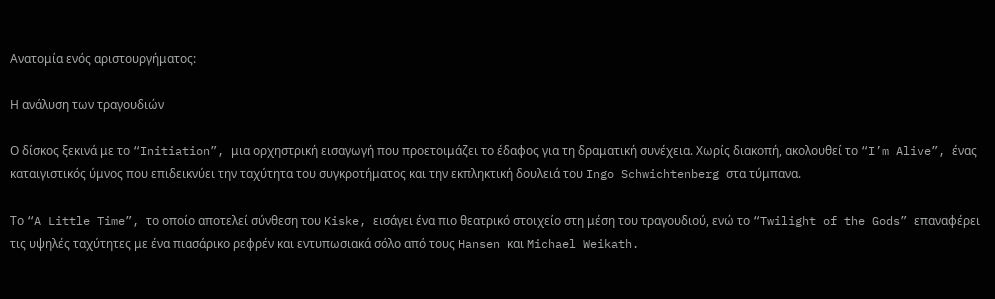Ανατομία ενός αριστουργήματος:

Η ανάλυση των τραγουδιών

Ο δίσκος ξεκινά με το “Initiation”, μια ορχηστρική εισαγωγή που προετοιμάζει το έδαφος για τη δραματική συνέχεια. Χωρίς διακοπή, ακολουθεί το “I’m Alive”, ένας καταιγιστικός ύμνος που επιδεικνύει την ταχύτητα του συγκροτήματος και την εκπληκτική δουλειά του Ingo Schwichtenberg στα τύμπανα.

Το “A Little Time”, το οποίο αποτελεί σύνθεση του Kiske, εισάγει ένα πιο θεατρικό στοιχείο στη μέση του τραγουδιού, ενώ το “Twilight of the Gods” επαναφέρει τις υψηλές ταχύτητες με ένα πιασάρικο ρεφρέν και εντυπωσιακά σόλο από τους Hansen και Michael Weikath.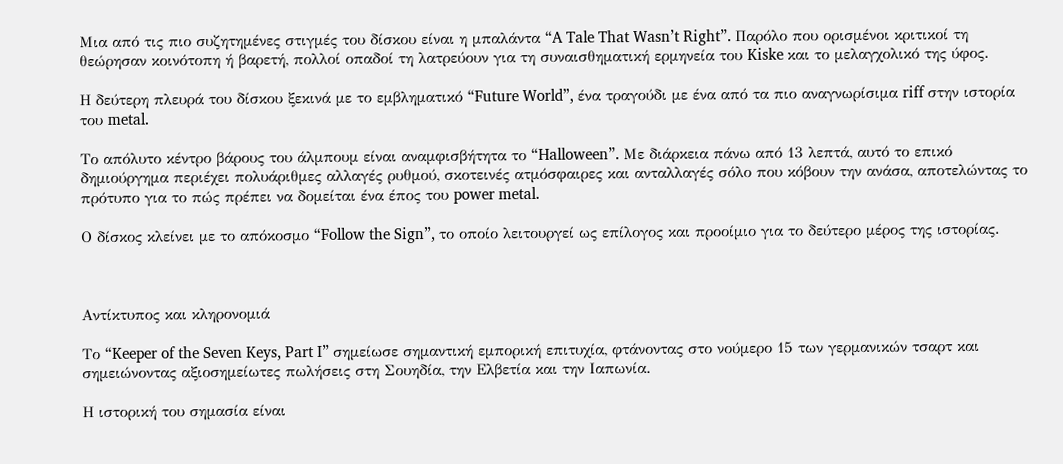Μια από τις πιο συζητημένες στιγμές του δίσκου είναι η μπαλάντα “A Tale That Wasn’t Right”. Παρόλο που ορισμένοι κριτικοί τη θεώρησαν κοινότοπη ή βαρετή, πολλοί οπαδοί τη λατρεύουν για τη συναισθηματική ερμηνεία του Kiske και το μελαγχολικό της ύφος.

Η δεύτερη πλευρά του δίσκου ξεκινά με το εμβληματικό “Future World”, ένα τραγούδι με ένα από τα πιο αναγνωρίσιμα riff στην ιστορία του metal.

Το απόλυτο κέντρο βάρους του άλμπουμ είναι αναμφισβήτητα το “Halloween”. Με διάρκεια πάνω από 13 λεπτά, αυτό το επικό δημιούργημα περιέχει πολυάριθμες αλλαγές ρυθμού, σκοτεινές ατμόσφαιρες και ανταλλαγές σόλο που κόβουν την ανάσα, αποτελώντας το πρότυπο για το πώς πρέπει να δομείται ένα έπος του power metal.

Ο δίσκος κλείνει με το απόκοσμο “Follow the Sign”, το οποίο λειτουργεί ως επίλογος και προοίμιο για το δεύτερο μέρος της ιστορίας.



Αντίκτυπος και κληρονομιά

Το “Keeper of the Seven Keys, Part I” σημείωσε σημαντική εμπορική επιτυχία, φτάνοντας στο νούμερο 15 των γερμανικών τσαρτ και σημειώνοντας αξιοσημείωτες πωλήσεις στη Σουηδία, την Ελβετία και την Ιαπωνία.

Η ιστορική του σημασία είναι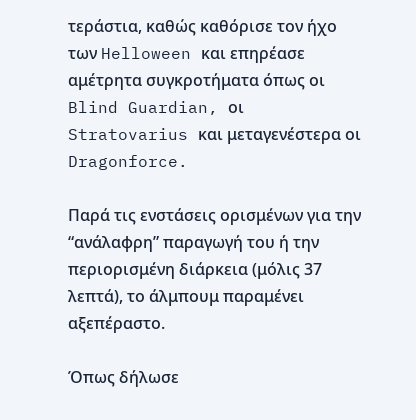τεράστια, καθώς καθόρισε τον ήχο των Helloween και επηρέασε αμέτρητα συγκροτήματα όπως οι Blind Guardian, οι Stratovarius και μεταγενέστερα οι Dragonforce.

Παρά τις ενστάσεις ορισμένων για την “ανάλαφρη” παραγωγή του ή την περιορισμένη διάρκεια (μόλις 37 λεπτά), το άλμπουμ παραμένει αξεπέραστο.

Όπως δήλωσε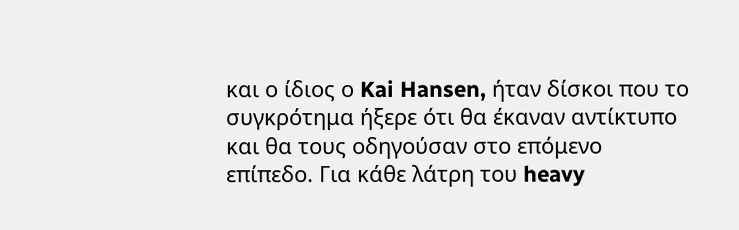και ο ίδιος ο Kai Hansen, ήταν δίσκοι που το συγκρότημα ήξερε ότι θα έκαναν αντίκτυπο και θα τους οδηγούσαν στο επόμενο επίπεδο. Για κάθε λάτρη του heavy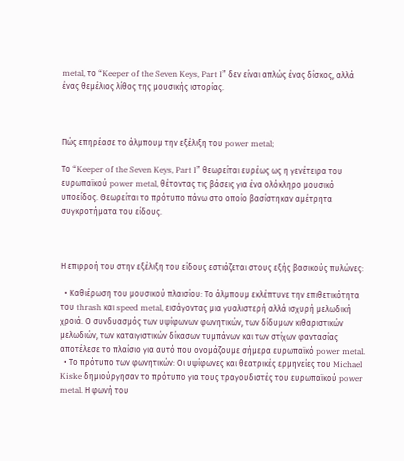metal, το “Keeper of the Seven Keys, Part I” δεν είναι απλώς ένας δίσκος, αλλά ένας θεμέλιος λίθος της μουσικής ιστορίας.



Πώς επηρέασε το άλμπουμ την εξέλιξη του power metal;

Το “Keeper of the Seven Keys, Part I” θεωρείται ευρέως ως η γενέτειρα του ευρωπαϊκού power metal, θέτοντας τις βάσεις για ένα ολόκληρο μουσικό υποείδος. Θεωρείται το πρότυπο πάνω στο οποίο βασίστηκαν αμέτρητα συγκροτήματα του είδους.



Η επιρροή του στην εξέλιξη του είδους εστιάζεται στους εξής βασικούς πυλώνες:

  • Καθιέρωση του μουσικού πλαισίου: Το άλμπουμ εκλέπτυνε την επιθετικότητα του thrash και speed metal, εισάγοντας μια γυαλιστερή αλλά ισχυρή μελωδική χροιά. Ο συνδυασμός των υψίφωνων φωνητικών, των δίδυμων κιθαριστικών μελωδιών, των καταιγιστικών δίκασων τυμπάνων και των στίχων φαντασίας αποτέλεσε το πλαίσιο για αυτό που ονομάζουμε σήμερα ευρωπαϊκό power metal.
  • Το πρότυπο των φωνητικών: Οι υψίφωνες και θεατρικές ερμηνείες του Michael Kiske δημιούργησαν το πρότυπο για τους τραγουδιστές του ευρωπαϊκού power metal. Η φωνή του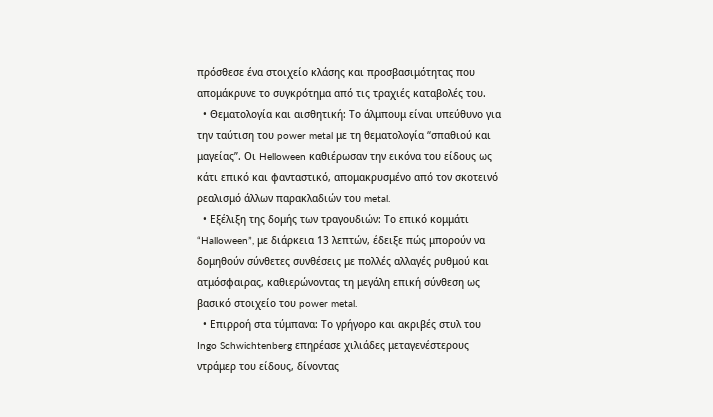πρόσθεσε ένα στοιχείο κλάσης και προσβασιμότητας που απομάκρυνε το συγκρότημα από τις τραχιές καταβολές του.
  • Θεματολογία και αισθητική: Το άλμπουμ είναι υπεύθυνο για την ταύτιση του power metal με τη θεματολογία “σπαθιού και μαγείας”. Οι Helloween καθιέρωσαν την εικόνα του είδους ως κάτι επικό και φανταστικό, απομακρυσμένο από τον σκοτεινό ρεαλισμό άλλων παρακλαδιών του metal.
  • Εξέλιξη της δομής των τραγουδιών: Το επικό κομμάτι “Halloween”, με διάρκεια 13 λεπτών, έδειξε πώς μπορούν να δομηθούν σύνθετες συνθέσεις με πολλές αλλαγές ρυθμού και ατμόσφαιρας, καθιερώνοντας τη μεγάλη επική σύνθεση ως βασικό στοιχείο του power metal.
  • Επιρροή στα τύμπανα: Το γρήγορο και ακριβές στυλ του Ingo Schwichtenberg επηρέασε χιλιάδες μεταγενέστερους ντράμερ του είδους, δίνοντας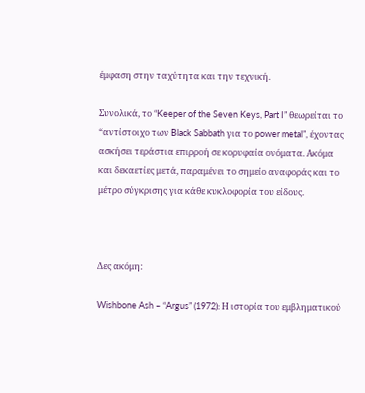έμφαση στην ταχύτητα και την τεχνική.

Συνολικά, το “Keeper of the Seven Keys, Part I” θεωρείται το “αντίστοιχο των Black Sabbath για το power metal”, έχοντας ασκήσει τεράστια επιρροή σε κορυφαία ονόματα. Ακόμα και δεκαετίες μετά, παραμένει το σημείο αναφοράς και το μέτρο σύγκρισης για κάθε κυκλοφορία του είδους.



Δες ακόμη:

Wishbone Ash – “Argus” (1972): Η ιστορία του εμβληματικού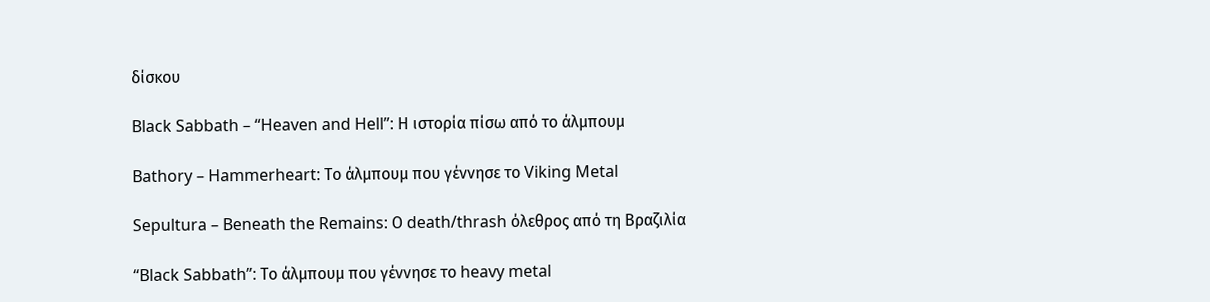δίσκου

Black Sabbath – “Heaven and Hell”: Η ιστορία πίσω από το άλμπουμ

Bathory – Hammerheart: Το άλμπουμ που γέννησε το Viking Metal

Sepultura – Beneath the Remains: Ο death/thrash όλεθρος από τη Βραζιλία

“Black Sabbath”: Το άλμπουμ που γέννησε το heavy metal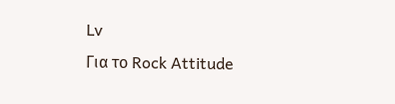Lv
Για το Rock Attitude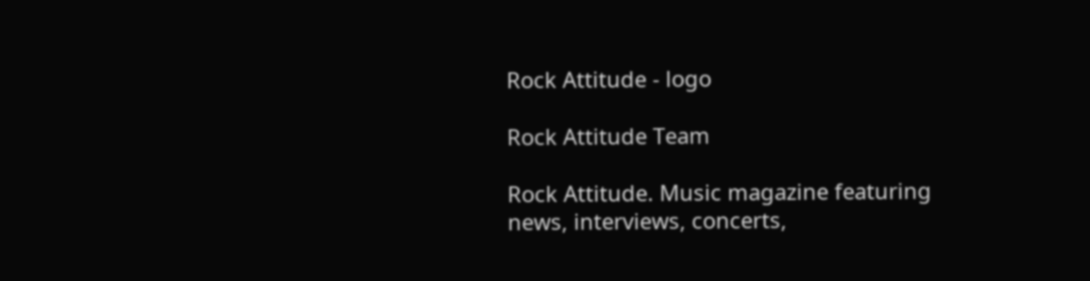Rock Attitude - logo

Rock Attitude Team

Rock Attitude. Music magazine featuring news, interviews, concerts,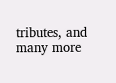tributes, and many more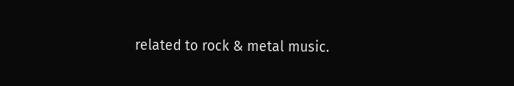related to rock & metal music.